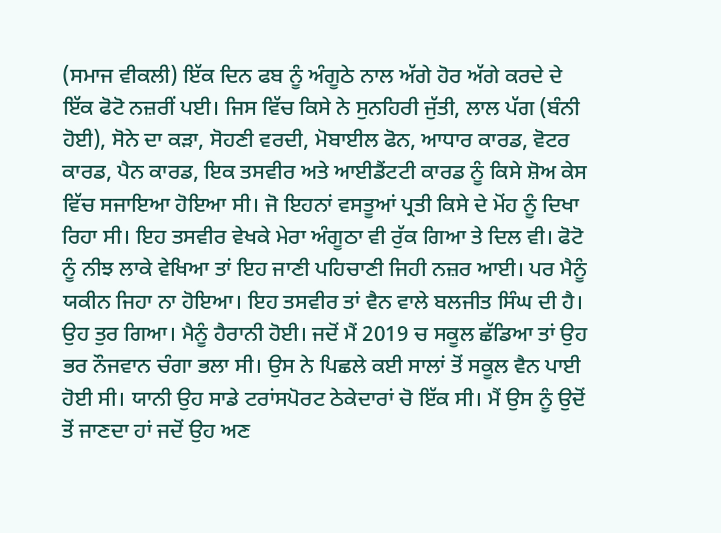(ਸਮਾਜ ਵੀਕਲੀ) ਇੱਕ ਦਿਨ ਫਬ ਨੂੰ ਅੰਗੂਠੇ ਨਾਲ ਅੱਗੇ ਹੋਰ ਅੱਗੇ ਕਰਦੇ ਦੇ ਇੱਕ ਫੋਟੋ ਨਜ਼ਰੀਂ ਪਈ। ਜਿਸ ਵਿੱਚ ਕਿਸੇ ਨੇ ਸੁਨਹਿਰੀ ਜੁੱਤੀ, ਲਾਲ ਪੱਗ (ਬੰਨੀ ਹੋਈ), ਸੋਨੇ ਦਾ ਕੜਾ, ਸੋਹਣੀ ਵਰਦੀ, ਮੋਬਾਈਲ ਫੋਨ, ਆਧਾਰ ਕਾਰਡ, ਵੋਟਰ ਕਾਰਡ, ਪੈਨ ਕਾਰਡ, ਇਕ ਤਸਵੀਰ ਅਤੇ ਆਈਡੈਂਟਟੀ ਕਾਰਡ ਨੂੰ ਕਿਸੇ ਸ਼ੋਅ ਕੇਸ ਵਿੱਚ ਸਜਾਇਆ ਹੋਇਆ ਸੀ। ਜੋ ਇਹਨਾਂ ਵਸਤੂਆਂ ਪ੍ਰਤੀ ਕਿਸੇ ਦੇ ਮੋਂਹ ਨੂੰ ਦਿਖਾ ਰਿਹਾ ਸੀ। ਇਹ ਤਸਵੀਰ ਵੇਖਕੇ ਮੇਰਾ ਅੰਗੂਠਾ ਵੀ ਰੁੱਕ ਗਿਆ ਤੇ ਦਿਲ ਵੀ। ਫੋਟੋ ਨੂੰ ਨੀਝ ਲਾਕੇ ਵੇਖਿਆ ਤਾਂ ਇਹ ਜਾਣੀ ਪਹਿਚਾਣੀ ਜਿਹੀ ਨਜ਼ਰ ਆਈ। ਪਰ ਮੈਨੂੰ ਯਕੀਨ ਜਿਹਾ ਨਾ ਹੋਇਆ। ਇਹ ਤਸਵੀਰ ਤਾਂ ਵੈਨ ਵਾਲੇ ਬਲਜੀਤ ਸਿੰਘ ਦੀ ਹੈ। ਉਹ ਤੁਰ ਗਿਆ। ਮੈਨੂੰ ਹੈਰਾਨੀ ਹੋਈ। ਜਦੋਂ ਮੈਂ 2019 ਚ ਸਕੂਲ ਛੱਡਿਆ ਤਾਂ ਉਹ ਭਰ ਨੌਜਵਾਨ ਚੰਗਾ ਭਲਾ ਸੀ। ਉਸ ਨੇ ਪਿਛਲੇ ਕਈ ਸਾਲਾਂ ਤੋਂ ਸਕੂਲ ਵੈਨ ਪਾਈ ਹੋਈ ਸੀ। ਯਾਨੀ ਉਹ ਸਾਡੇ ਟਰਾਂਸਪੋਰਟ ਠੇਕੇਦਾਰਾਂ ਚੋ ਇੱਕ ਸੀ। ਮੈਂ ਉਸ ਨੂੰ ਉਦੋਂ ਤੋਂ ਜਾਣਦਾ ਹਾਂ ਜਦੋਂ ਉਹ ਅਣ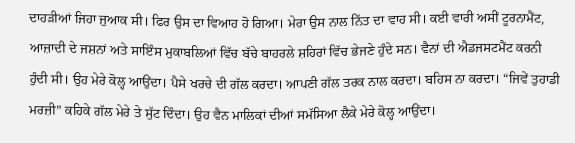ਦਾਹੜੀਆਂ ਜਿਹਾ ਜੁਆਕ ਸੀ। ਫਿਰ ਉਸ ਦਾ ਵਿਆਹ ਹੋ ਗਿਆ। ਮੇਰਾ ਉਸ ਨਾਲ ਨਿੱਤ ਦਾ ਵਾਹ ਸੀ। ਕਈ ਵਾਰੀ ਅਸੀਂ ਟੂਰਨਾਮੈਂਟ, ਆਜ਼ਾਦੀ ਦੇ ਜਸ਼ਨਾਂ ਅਤੇ ਸਾਇੰਸ ਮੁਕਾਬਲਿਆਂ ਵਿੱਚ ਬੱਚੇ ਬਾਹਰਲੇ ਸ਼ਹਿਰਾਂ ਵਿੱਚ ਭੇਜਣੇ ਹੁੰਦੇ ਸਨ। ਵੈਨਾਂ ਦੀ ਐਡਜਸਟਮੈਂਟ ਕਰਨੀ ਹੁੰਦੀ ਸੀ। ਉਹ ਮੇਰੇ ਕੋਲ੍ਹ ਆਉਂਦਾ। ਪੈਸੇ ਖਰਚੇ ਦੀ ਗੱਲ ਕਰਦਾ। ਆਪਣੀ ਗੱਲ ਤਰਕ ਨਾਲ ਕਰਦਾ। ਬਹਿਸ ਨਾ ਕਰਦਾ। “ਜਿਵੇਂ ਤੁਹਾਡੀ ਮਰਜ਼ੀ” ਕਹਿਕੇ ਗੱਲ ਮੇਰੇ ਤੇ ਸੁੱਟ ਦਿੰਦਾ। ਉਹ ਵੈਨ ਮਾਲਿਕਾਂ ਦੀਆਂ ਸਮੱਸਿਆ ਲੈਕੇ ਮੇਰੇ ਕੋਲ੍ਹ ਆਉਂਦਾ।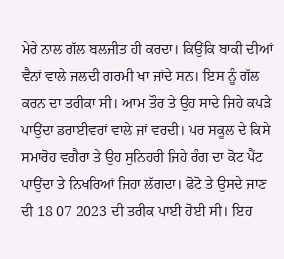ਮੇਰੇ ਨਾਲ ਗੱਲ ਬਲਜੀਤ ਹੀ ਕਰਦਾ। ਕਿਉਂਕਿ ਬਾਕੀ ਦੀਆਂ ਵੈਨਾਂ ਵਾਲੇ ਜਲਦੀ ਗਰਮੀ ਖਾ ਜਾਂਦੇ ਸਨ। ਇਸ ਨੂੰ ਗੱਲ ਕਰਨ ਦਾ ਤਰੀਕਾ ਸੀ। ਆਮ ਤੌਰ ਤੇ ਉਹ ਸਾਦੇ ਜਿਹੇ ਕਪੜੇ ਪਾਉਂਦਾ ਡਰਾਈਵਰਾਂ ਵਾਲੇ ਜਾਂ ਵਰਦੀ। ਪਰ ਸਕੂਲ ਦੇ ਕਿਸੇ ਸਮਾਰੋਹ ਵਗੈਰਾ ਤੇ ਉਹ ਸੁਨਿਹਰੀ ਜਿਹੇ ਰੰਗ ਦਾ ਕੋਟ ਪੈਂਟ ਪਾਉਂਦਾ ਤੇ ਨਿਖਰਿਆਂ ਜਿਹਾ ਲੱਗਦਾ। ਫੋਟੋ ਤੇ ਉਸਦੇ ਜਾਣ ਦੀ 18 07 2023 ਦੀ ਤਰੀਕ ਪਾਈ ਹੋਈ ਸੀ। ਇਹ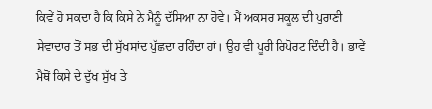ਕਿਵੇਂ ਹੋ ਸਕਦਾ ਹੈ ਕਿ ਕਿਸੇ ਨੇ ਮੈਨੂੰ ਦੱਸਿਆ ਨਾ ਹੋਵੇ। ਮੈਂ ਅਕਸਰ ਸਕੂਲ ਦੀ ਪੁਰਾਣੀ ਸੇਵਾਦਾਰ ਤੋਂ ਸਭ ਦੀ ਸੁੱਖਸਾਂਦ ਪੁੱਛਦਾ ਰਹਿੰਦਾ ਹਾਂ। ਉਹ ਵੀ ਪੂਰੀ ਰਿਪੋਰਟ ਦਿੰਦੀ ਹੈ। ਭਾਵੇਂ ਮੈਥੋਂ ਕਿਸੇ ਦੇ ਦੁੱਖ ਸੁੱਖ ਤੇ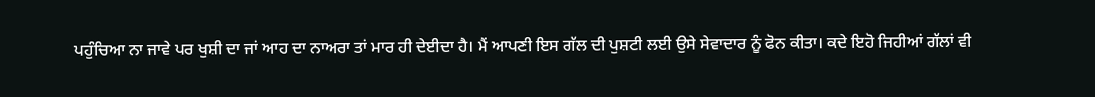ਪਹੁੰਚਿਆ ਨਾ ਜਾਵੇ ਪਰ ਖੁਸ਼ੀ ਦਾ ਜਾਂ ਆਹ ਦਾ ਨਾਅਰਾ ਤਾਂ ਮਾਰ ਹੀ ਦੇਈਦਾ ਹੈ। ਮੈਂ ਆਪਣੀ ਇਸ ਗੱਲ ਦੀ ਪੁਸ਼ਟੀ ਲਈ ਉਸੇ ਸੇਵਾਦਾਰ ਨੂੰ ਫੋਨ ਕੀਤਾ। ਕਦੇ ਇਹੋ ਜਿਹੀਆਂ ਗੱਲਾਂ ਵੀ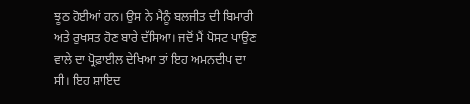ਝੂਠ ਹੋਈਆਂ ਹਨ। ਉਸ ਨੇ ਮੈਨੂੰ ਬਲਜੀਤ ਦੀ ਬਿਮਾਰੀ ਅਤੇ ਰੁਖਸਤ ਹੋਣ ਬਾਰੇ ਦੱਸਿਆ। ਜਦੋਂ ਮੈਂ ਪੋਸਟ ਪਾਉਣ ਵਾਲੇ ਦਾ ਪ੍ਰੋਫ਼ਾਈਲ ਦੇਖਿਆ ਤਾਂ ਇਹ ਅਮਨਦੀਪ ਦਾ ਸੀ। ਇਹ ਸ਼ਾਇਦ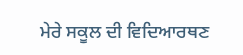ਮੇਰੇ ਸਕੂਲ ਦੀ ਵਿਦਿਆਰਥਣ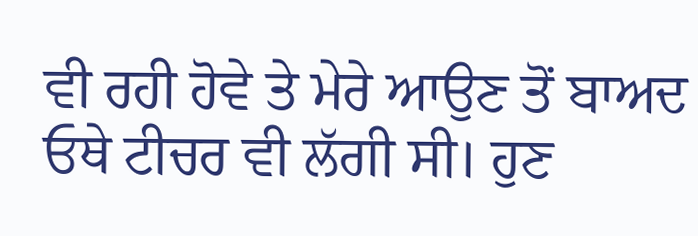ਵੀ ਰਹੀ ਹੋਵੇ ਤੇ ਮੇਰੇ ਆਉਣ ਤੋਂ ਬਾਅਦ ਓਥੇ ਟੀਚਰ ਵੀ ਲੱਗੀ ਸੀ। ਹੁਣ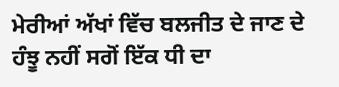ਮੇਰੀਆਂ ਅੱਖਾਂ ਵਿੱਚ ਬਲਜੀਤ ਦੇ ਜਾਣ ਦੇ ਹੰਝੂ ਨਹੀਂ ਸਗੋਂ ਇੱਕ ਧੀ ਦਾ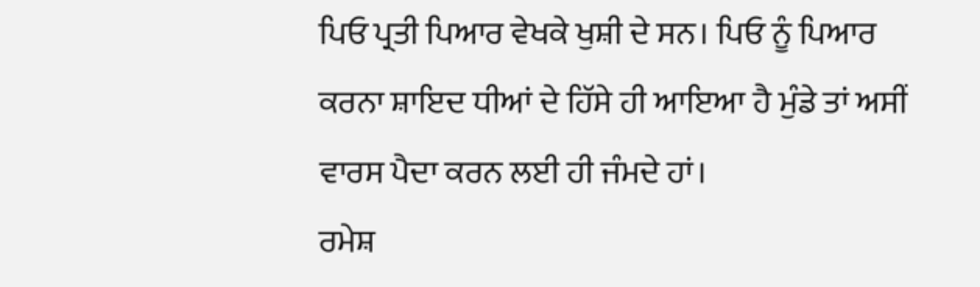ਪਿਓ ਪ੍ਰਤੀ ਪਿਆਰ ਵੇਖਕੇ ਖੁਸ਼ੀ ਦੇ ਸਨ। ਪਿਓ ਨੂੰ ਪਿਆਰ ਕਰਨਾ ਸ਼ਾਇਦ ਧੀਆਂ ਦੇ ਹਿੱਸੇ ਹੀ ਆਇਆ ਹੈ ਮੁੰਡੇ ਤਾਂ ਅਸੀਂ ਵਾਰਸ ਪੈਦਾ ਕਰਨ ਲਈ ਹੀ ਜੰਮਦੇ ਹਾਂ।
ਰਮੇਸ਼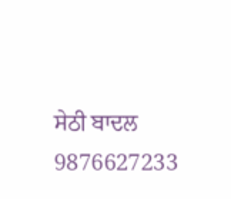ਸੇਠੀ ਬਾਦਲ
9876627233